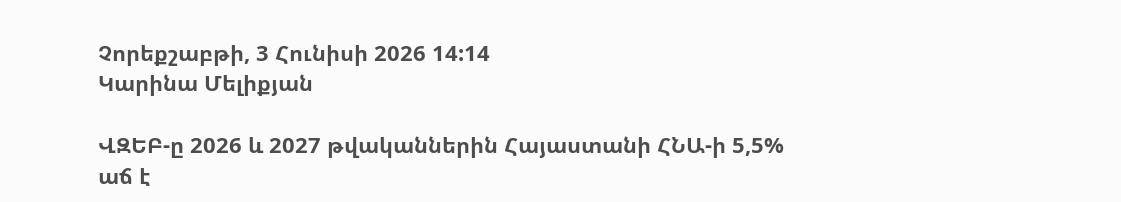Չորեքշաբթի, 3 Հունիսի 2026 14:14
Կարինա Մելիքյան

ՎԶԵԲ-ը 2026 և 2027 թվականներին Հայաստանի ՀՆԱ-ի 5,5% աճ է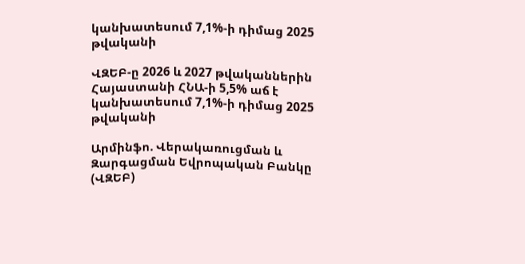կանխատեսում 7,1%-ի դիմաց 2025 թվականի

ՎԶԵԲ-ը 2026 և 2027 թվականներին Հայաստանի ՀՆԱ-ի 5,5% աճ է կանխատեսում 7,1%-ի դիմաց 2025 թվականի

Արմինֆո. Վերակառուցման և Զարգացման Եվրոպական Բանկը (ՎԶԵԲ)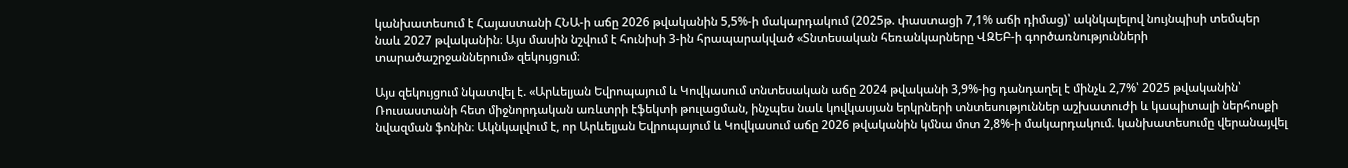կանխատեսում է Հայաստանի ՀՆԱ-ի աճը 2026 թվականին 5,5%-ի մակարդակում (2025թ. փաստացի 7,1% աճի դիմաց)՝ ակնկալելով նույնպիսի տեմպեր նաև 2027 թվականին։ Այս մասին նշվում է հունիսի 3-ին հրապարակված «Տնտեսական հեռանկարները ՎԶԵԲ-ի գործառնությունների տարածաշրջաններում» զեկույցում։

Այս զեկույցում նկատվել է. «Արևելյան Եվրոպայում և Կովկասում տնտեսական աճը 2024 թվականի 3,9%-ից դանդաղել է մինչև 2,7%՝ 2025 թվականին՝ Ռուսաստանի հետ միջնորդական առևտրի էֆեկտի թուլացման, ինչպես նաև կովկասյան երկրների տնտեսություններ աշխատուժի և կապիտալի ներհոսքի նվազման ֆոնին։ Ակնկալվում է, որ Արևելյան Եվրոպայում և Կովկասում աճը 2026 թվականին կմնա մոտ 2,8%-ի մակարդակում. կանխատեսումը վերանայվել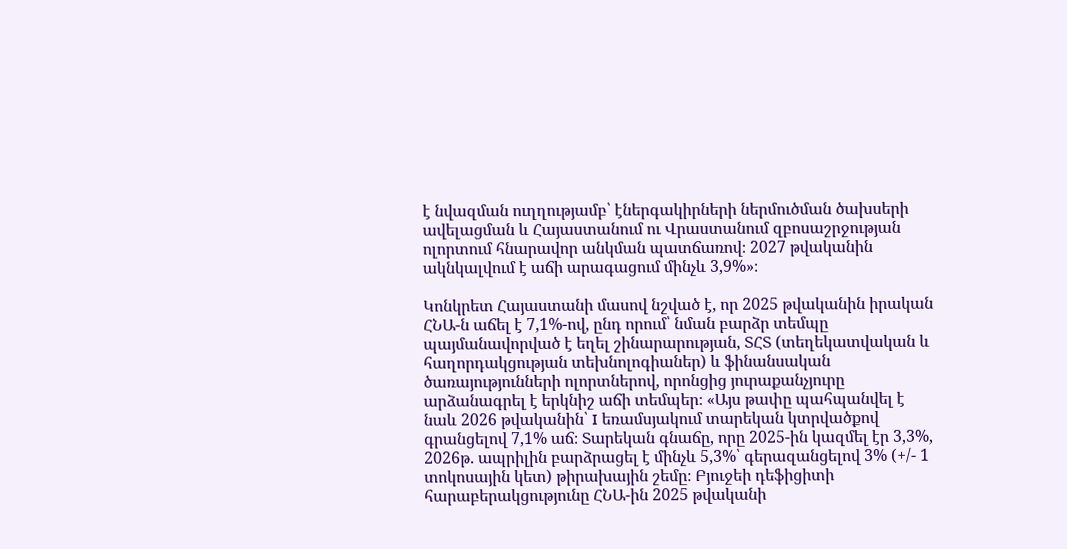է նվազման ուղղությամբ՝ էներգակիրների ներմուծման ծախսերի ավելացման և Հայաստանում ու Վրաստանում զբոսաշրջության ոլորտում հնարավոր անկման պատճառով։ 2027 թվականին ակնկալվում է աճի արագացում մինչև 3,9%»։

Կոնկրետ Հայաստանի մասով նշված է, որ 2025 թվականին իրական ՀՆԱ-ն աճել է 7,1%-ով, ընդ որում՝ նման բարձր տեմպը պայմանավորված է եղել շինարարության, ՏՀՏ (տեղեկատվական և հաղորդակցության տեխնոլոգիաներ) և ֆինանսական ծառայությունների ոլորտներով, որոնցից յուրաքանչյուրը արձանագրել է երկնիշ աճի տեմպեր։ «Այս թափը պահպանվել է նաև 2026 թվականին՝ I եռամսյակում տարեկան կտրվածքով գրանցելով 7,1% աճ։ Տարեկան գնաճը, որը 2025-ին կազմել էր 3,3%, 2026թ. ապրիլին բարձրացել է մինչև 5,3%՝ գերազանցելով 3% (+/- 1 տոկոսային կետ) թիրախային շեմը։ Բյուջեի դեֆիցիտի հարաբերակցությունը ՀՆԱ-ին 2025 թվականի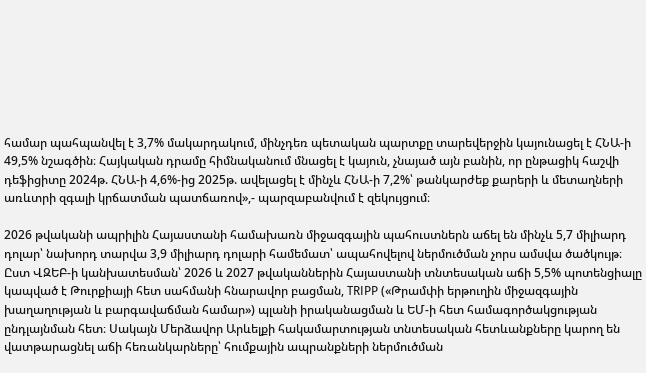համար պահպանվել է 3,7% մակարդակում, մինչդեռ պետական պարտքը տարեվերջին կայունացել է ՀՆԱ-ի 49,5% նշագծին։ Հայկական դրամը հիմնականում մնացել է կայուն, չնայած այն բանին, որ ընթացիկ հաշվի դեֆիցիտը 2024թ. ՀՆԱ-ի 4,6%-ից 2025թ. ավելացել է մինչև ՀՆԱ-ի 7,2%՝ թանկարժեք քարերի և մետաղների առևտրի զգալի կրճատման պատճառով»,- պարզաբանվում է զեկույցում։

2026 թվականի ապրիլին Հայաստանի համախառն միջազգային պահուստներն աճել են մինչև 5,7 միլիարդ դոլար՝ նախորդ տարվա 3,9 միլիարդ դոլարի համեմատ՝ ապահովելով ներմուծման չորս ամսվա ծածկույթ։ Ըստ ՎԶԵԲ-ի կանխատեսման՝ 2026 և 2027 թվականներին Հայաստանի տնտեսական աճի 5,5% պոտենցիալը կապված է Թուրքիայի հետ սահմանի հնարավոր բացման, TRIPP («Թրամփի երթուղին միջազգային խաղաղության և բարգավաճման համար») պլանի իրականացման և ԵՄ-ի հետ համագործակցության ընդլայնման հետ։ Սակայն Մերձավոր Արևելքի հակամարտության տնտեսական հետևանքները կարող են վատթարացնել աճի հեռանկարները՝ հումքային ապրանքների ներմուծման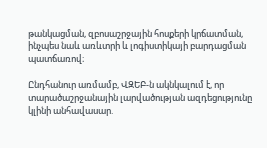թանկացման, զբոսաշրջային հոսքերի կրճատման, ինչպես նաև առևտրի և լոգիստիկայի բարդացման պատճառով։

Ընդհանուր առմամբ, ՎԶԵԲ-ն ակնկալում է, որ տարածաշրջանային լարվածության ազդեցությունը կլինի անհավասար.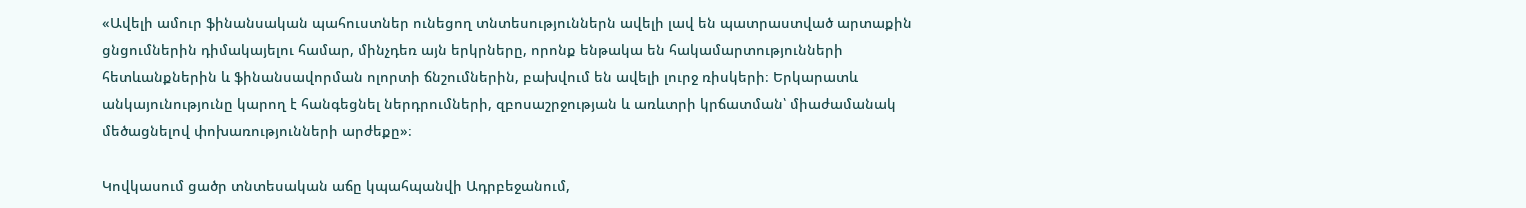«Ավելի ամուր ֆինանսական պահուստներ ունեցող տնտեսություններն ավելի լավ են պատրաստված արտաքին ցնցումներին դիմակայելու համար, մինչդեռ այն երկրները, որոնք ենթակա են հակամարտությունների հետևանքներին և ֆինանսավորման ոլորտի ճնշումներին, բախվում են ավելի լուրջ ռիսկերի։ Երկարատև անկայունությունը կարող է հանգեցնել ներդրումների, զբոսաշրջության և առևտրի կրճատման՝ միաժամանակ մեծացնելով փոխառությունների արժեքը»։

Կովկասում ցածր տնտեսական աճը կպահպանվի Ադրբեջանում,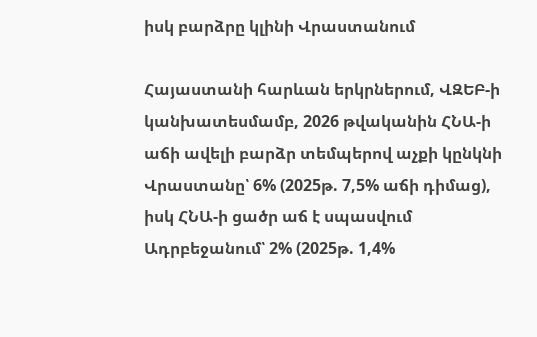իսկ բարձրը կլինի Վրաստանում

Հայաստանի հարևան երկրներում, ՎԶԵԲ-ի կանխատեսմամբ, 2026 թվականին ՀՆԱ-ի աճի ավելի բարձր տեմպերով աչքի կընկնի Վրաստանը՝ 6% (2025թ. 7,5% աճի դիմաց), իսկ ՀՆԱ-ի ցածր աճ է սպասվում Ադրբեջանում՝ 2% (2025թ. 1,4%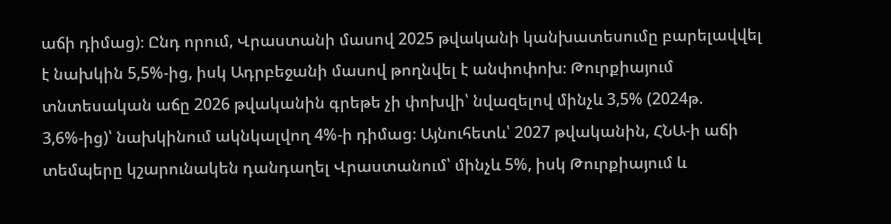աճի դիմաց)։ Ընդ որում, Վրաստանի մասով 2025 թվականի կանխատեսումը բարելավվել է նախկին 5,5%-ից, իսկ Ադրբեջանի մասով թողնվել է անփոփոխ։ Թուրքիայում տնտեսական աճը 2026 թվականին գրեթե չի փոխվի՝ նվազելով մինչև 3,5% (2024թ. 3,6%-ից)՝ նախկինում ակնկալվող 4%-ի դիմաց։ Այնուհետև՝ 2027 թվականին, ՀՆԱ-ի աճի տեմպերը կշարունակեն դանդաղել Վրաստանում՝ մինչև 5%, իսկ Թուրքիայում և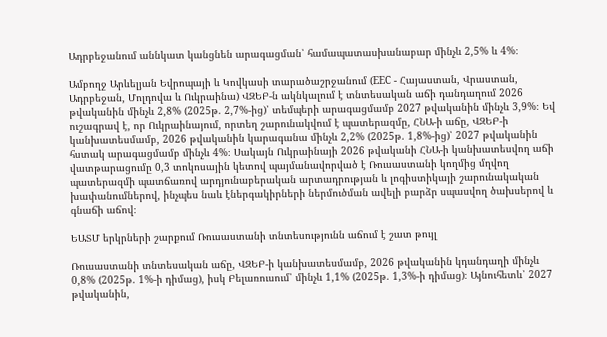Ադրբեջանում աննկատ կանցնեն արագացման՝ համապատասխանաբար մինչև 2,5% և 4%։

Ամբողջ Արևելյան Եվրոպայի և Կովկասի տարածաշրջանում (EEC - Հայաստան, Վրաստան, Ադրբեջան, Մոլդովա և Ուկրաինա) ՎԶԵԲ-ն ակնկալում է տնտեսական աճի դանդաղում 2026 թվականին մինչև 2,8% (2025թ. 2,7%-ից)՝ տեմպերի արագացմամբ 2027 թվականին մինչև 3,9%։ Եվ ուշագրավ է, որ Ուկրաինայում, որտեղ շարունակվում է պատերազմը, ՀՆԱ-ի աճը, ՎԶԵԲ-ի կանխատեսմամբ, 2026 թվականին կարագանա մինչև 2,2% (2025թ. 1,8%-ից)՝ 2027 թվականին հստակ արագացմամբ մինչև 4%։ Սակայն Ուկրաինայի 2026 թվականի ՀՆԱ-ի կանխատեսվող աճի վատթարացումը 0,3 տոկոսային կետով պայմանավորված է Ռուսաստանի կողմից մղվող պատերազմի պատճառով արդյունաբերական արտադրության և լոգիստիկայի շարունակական խափանումներով, ինչպես նաև էներգակիրների ներմուծման ավելի բարձր սպասվող ծախսերով և գնաճի աճով։

ԵԱՏՄ երկրների շարքում Ռուսաստանի տնտեսությունն աճում է շատ թույլ

Ռուսաստանի տնտեսական աճը, ՎԶԵԲ-ի կանխատեսմամբ, 2026 թվականին կդանդաղի մինչև 0,8% (2025թ. 1%-ի դիմաց), իսկ Բելառուսում՝ մինչև 1,1% (2025թ. 1,3%-ի դիմաց)։ Այնուհետև՝ 2027 թվականին,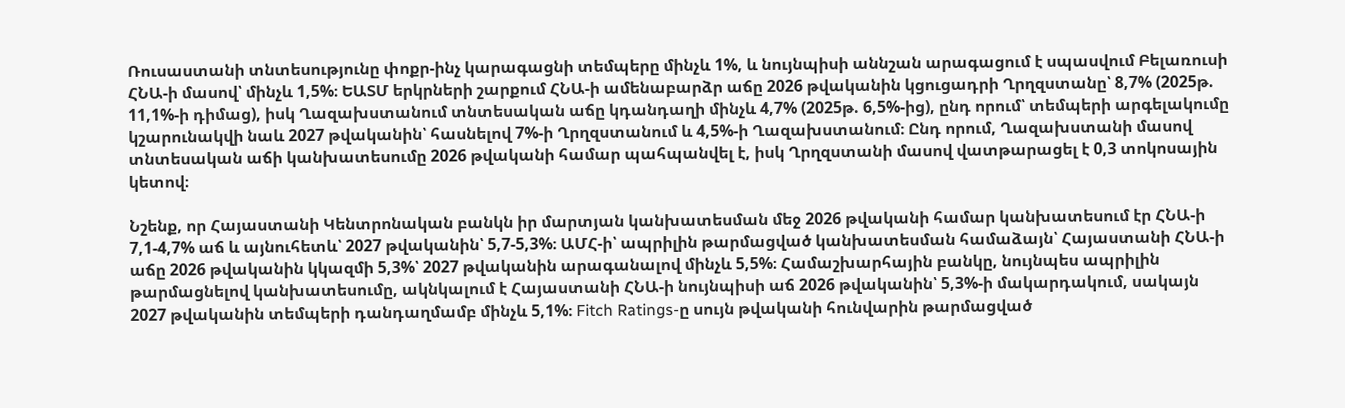Ռուսաստանի տնտեսությունը փոքր-ինչ կարագացնի տեմպերը մինչև 1%, և նույնպիսի աննշան արագացում է սպասվում Բելառուսի ՀՆԱ-ի մասով՝ մինչև 1,5%։ ԵԱՏՄ երկրների շարքում ՀՆԱ-ի ամենաբարձր աճը 2026 թվականին կցուցադրի Ղրղզստանը՝ 8,7% (2025թ. 11,1%-ի դիմաց), իսկ Ղազախստանում տնտեսական աճը կդանդաղի մինչև 4,7% (2025թ. 6,5%-ից), ընդ որում՝ տեմպերի արգելակումը կշարունակվի նաև 2027 թվականին՝ հասնելով 7%-ի Ղրղզստանում և 4,5%-ի Ղազախստանում։ Ընդ որում, Ղազախստանի մասով տնտեսական աճի կանխատեսումը 2026 թվականի համար պահպանվել է, իսկ Ղրղզստանի մասով վատթարացել է 0,3 տոկոսային կետով։

Նշենք, որ Հայաստանի Կենտրոնական բանկն իր մարտյան կանխատեսման մեջ 2026 թվականի համար կանխատեսում էր ՀՆԱ-ի 7,1-4,7% աճ և այնուհետև՝ 2027 թվականին՝ 5,7-5,3%։ ԱՄՀ-ի՝ ապրիլին թարմացված կանխատեսման համաձայն՝ Հայաստանի ՀՆԱ-ի աճը 2026 թվականին կկազմի 5,3%՝ 2027 թվականին արագանալով մինչև 5,5%։ Համաշխարհային բանկը, նույնպես ապրիլին թարմացնելով կանխատեսումը, ակնկալում է Հայաստանի ՀՆԱ-ի նույնպիսի աճ 2026 թվականին՝ 5,3%-ի մակարդակում, սակայն 2027 թվականին տեմպերի դանդաղմամբ մինչև 5,1%։ Fitch Ratings-ը սույն թվականի հունվարին թարմացված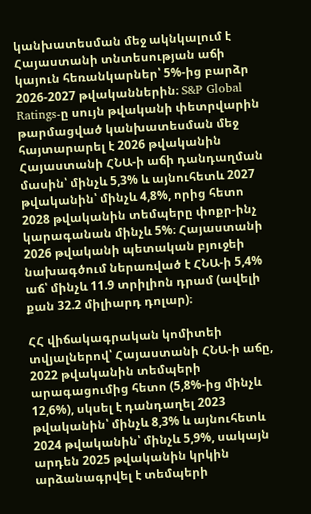կանխատեսման մեջ ակնկալում է Հայաստանի տնտեսության աճի կայուն հեռանկարներ՝ 5%-ից բարձր 2026-2027 թվականներին։ S&P Global Ratings-ը սույն թվականի փետրվարին թարմացված կանխատեսման մեջ հայտարարել է 2026 թվականին Հայաստանի ՀՆԱ-ի աճի դանդաղման մասին՝ մինչև 5,3% և այնուհետև 2027 թվականին՝ մինչև 4,8%, որից հետո 2028 թվականին տեմպերը փոքր-ինչ կարագանան մինչև 5%։ Հայաստանի 2026 թվականի պետական բյուջեի նախագծում ներառված է ՀՆԱ-ի 5,4% աճ՝ մինչև 11.9 տրիլիոն դրամ (ավելի քան 32.2 միլիարդ դոլար)։

ՀՀ վիճակագրական կոմիտեի տվյալներով՝ Հայաստանի ՀՆԱ-ի աճը, 2022 թվականին տեմպերի արագացումից հետո (5,8%-ից մինչև 12,6%), սկսել է դանդաղել 2023 թվականին՝ մինչև 8,3% և այնուհետև 2024 թվականին՝ մինչև 5,9%, սակայն արդեն 2025 թվականին կրկին արձանագրվել է տեմպերի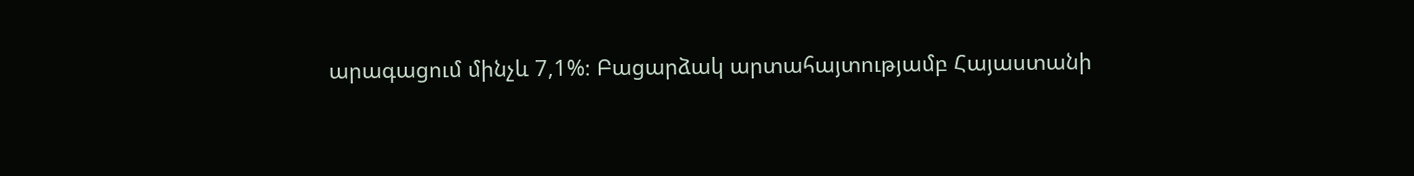արագացում մինչև 7,1%։ Բացարձակ արտահայտությամբ Հայաստանի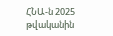ՀՆԱ-ն 2025 թվականին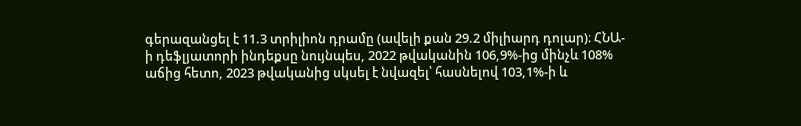գերազանցել է 11.3 տրիլիոն դրամը (ավելի քան 29.2 միլիարդ դոլար)։ ՀՆԱ-ի դեֆլյատորի ինդեքսը նույնպես, 2022 թվականին 106,9%-ից մինչև 108% աճից հետո, 2023 թվականից սկսել է նվազել՝ հասնելով 103,1%-ի և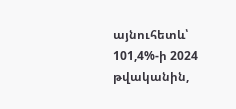այնուհետև՝ 101,4%-ի 2024 թվականին,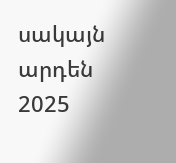սակայն արդեն 2025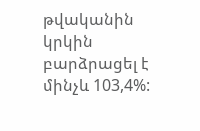թվականին կրկին բարձրացել է մինչև 103,4%: